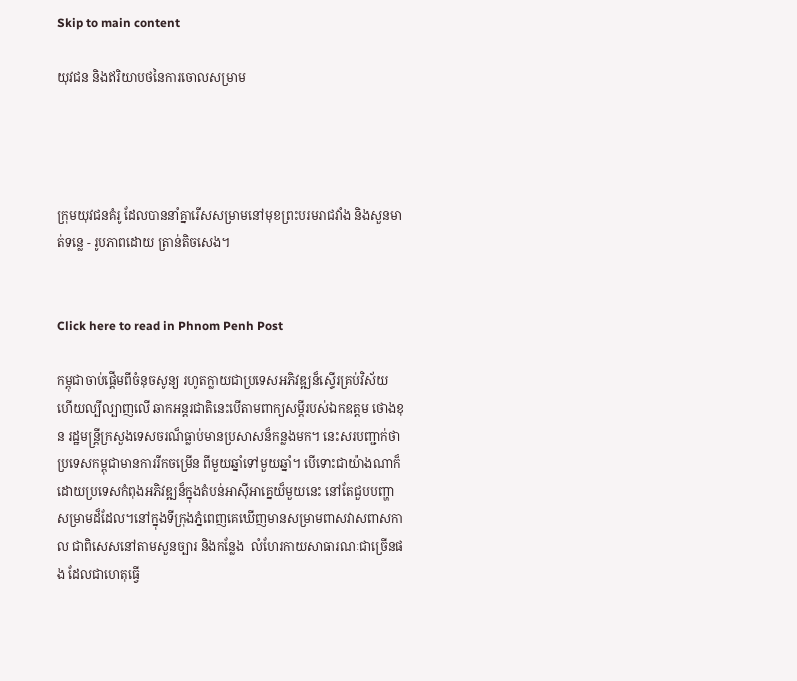Skip to main content

យុវជន និងឥរិយាបថនៃការចោលសម្រាម




ក្រុមយុវជនគំរូ ដែលបាននាំគ្នារើសសម្រាមនៅមុខព្រះបរមរាជវាំង និងសួនមាត់ទន្លេ - រូបភាពដោយ ត្រាន់តិចសេង។


Click here to read in Phnom Penh Post

កម្ពុជាចាប់ផ្តើមពីចំនុចសូន្យ រហូតក្លាយជាប្រទេសអភិវឌ្ឍន៏ស្ទើរគ្រប់វិស័យ ហើយល្បីល្បាញលើ ឆាកអន្តរជាតិនេះបើតាមពាក្យសម្តីរបស់ឯកឧត្តម ថោងខុន រដ្ឋមន្ត្រីក្រសួងទេសចរណ៏ធ្លាប់មានប្រសាសន៏កន្លងមក។ នេះសរបញ្ជាក់ថា ប្រទេសកម្ពុជាមានការរីកចម្រើន ពីមួយឆ្នាំទៅមួយឆ្នាំ។ បើទោះជាយ៉ាងណាក៏ដោយប្រទេសកំពុងអភិវឌ្ឍន៏ក្នុងតំបន់អាស៊ីអាគ្នេយ៏មួយនេះ នៅតែជួបបញ្ហាសម្រាមដ៏ដែល។នៅក្នុងទីក្រុងភ្នំពេញគេឃើញមានសម្រាមពាសវាសពាសកាល ជាពិសេសនៅតាមសួនច្បារ និងកន្លែង  លំហែរកាយសាធារណៈជាច្រើនផង ដែលជាហេតុធ្វើ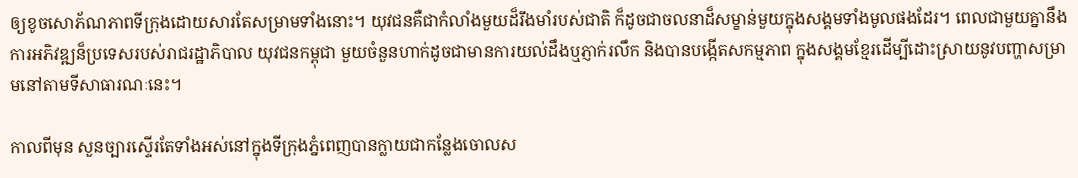ឲ្យខូចសោភ័ណភាពទីក្រុងដោយសារតែសម្រាមទាំងនោះ។ យុវជនគឺជាកំលាំងមួយដ៏រឹងមាំរបស់ជាតិ ក៏ដូចជាចលនាដ៏សម្ខាន់មួយក្នុងសង្គមទាំងមូលផងដែរ។ ពេលជាមួយគ្នានឹងការអភិវឌ្ឍន៏ប្រទេសរបស់រាជរដ្ឋាភិបាល យុវជនកម្ពុជា មួយចំនួនហាក់ដូចជាមានការយល់ដឹងឬភ្ញាក់រលឹក និងបានបង្កើតសកម្មភាព ក្នុងសង្គមខ្មែរដើម្បីដោះស្រាយនូវបញ្ហាសម្រាមនៅតាមទីសាធារណៈនេះ។

កាលពីមុន សួនច្បារស្ទើរតែទាំងអស់នៅក្នុងទីក្រុងភ្នំពេញបានក្លាយជាកន្លែងចោលស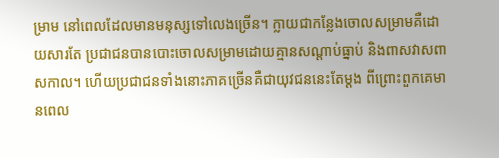ម្រាម នៅពេលដែលមានមនុស្សទៅលេងច្រើន។ ក្លាយជាកន្លែងចោលសម្រាមគឺដោយសារតែ ប្រជាជនបានបោះចោលសម្រាមដោយគ្មានសណ្តាប់ធ្នាប់ និងពាសវាសពាសកាល។ ហើយប្រជាជនទាំងនោះភាគច្រើនគឺជាយុវជននេះតែម្តង ពីព្រោះពួកគេមានពេល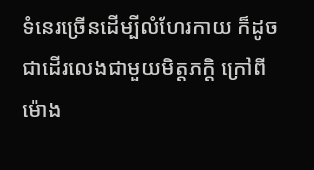ទំនេរច្រើនដើម្បីលំហែរកាយ ក៏ដូចជាដើរលេងជាមួយមិត្តភក្តិ ក្រៅពីម៉ោង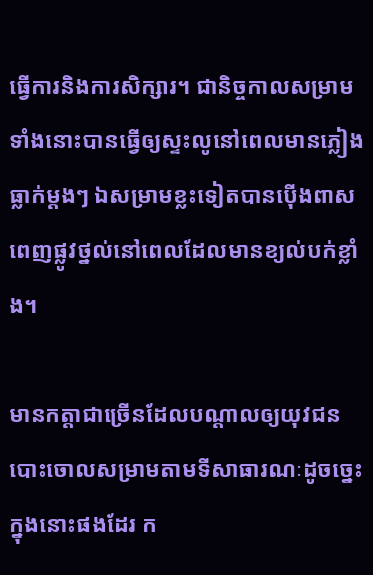ធ្វើការនិងការសិក្សារ។ ជានិច្ចកាលសម្រាមទាំងនោះបានធ្វើឲ្យស្ទះលូនៅពេលមានភ្លៀងធ្លាក់ម្តងៗ ឯសម្រាមខ្លះទៀតបានប៉ើងពាសពេញផ្លូវថ្នល់នៅពេលដែលមានខ្យល់បក់ខ្លាំង។

មានកត្តាជាច្រើនដែលបណ្តាលឲ្យយុវជនបោះចោលសម្រាមតាមទីសាធារណៈដូចច្នេះ ក្នុងនោះផងដែរ ក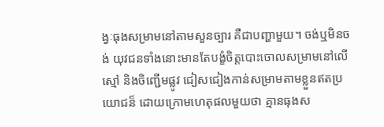ង្វៈធុងសម្រាមនៅតាមសួនច្បារ គឺជាបញ្ហាមួយ។ ចង់ឬមិនចង់ យុវជនទាំងនោះមានតែបង្ខំចិត្តបោះចោលសម្រាមនៅលើស្មៅ និងចិញ្ជើមផ្លូវ ជៀសជៀងកាន់សម្រាមតាមខ្លួនឥតប្រយោជន៏ ដោយក្រោមហេតុផលមួយថា គ្មានធុងស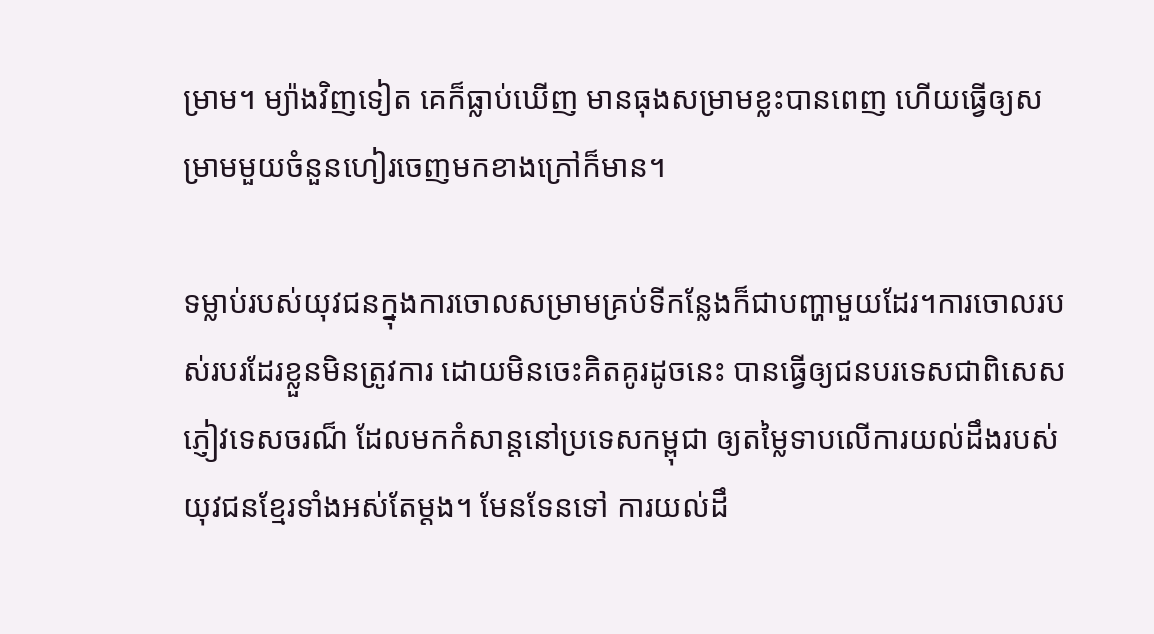ម្រាម។ ម្យ៉ាងវិញទៀត គេក៏ធ្លាប់ឃើញ មានធុងសម្រាមខ្លះបានពេញ ហើយធ្វើឲ្យសម្រាមមួយចំនួនហៀរចេញមកខាងក្រៅក៏មាន។

ទម្លាប់របស់យុវជនក្នុងការចោលសម្រាមគ្រប់ទីកន្លែងក៏ជាបញ្ហាមួយដែរ។ការចោលរបស់របរដែរខ្លួនមិនត្រូវការ ដោយមិនចេះគិតគូរដូចនេះ បានធ្វើឲ្យជនបរទេសជាពិសេសភ្ញៀវទេសចរណ៏ ដែលមកកំសាន្តនៅប្រទេសកម្ពុជា ឲ្យតម្លៃទាបលើការយល់ដឹងរបស់យុវជនខ្មែរទាំងអស់តែម្តង។ មែនទែនទៅ ការយល់ដឹ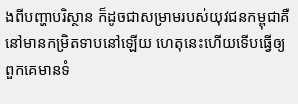ងពីបញ្ហាបរិស្ថាន ក៏ដូចជាសម្រាមរបស់យុវជនកម្ពុជាគឺនៅមានកម្រិតទាបនៅឡើយ ហេតុនេះហើយទើបធ្វើឲ្យពួកគេមានទំ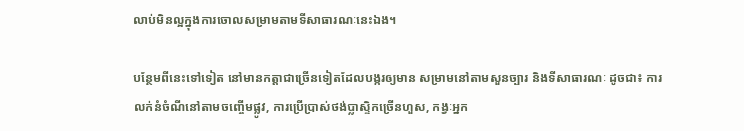លាប់មិនល្អក្នុងការចោលសម្រាមតាមទីសាធារណៈនេះឯង។

បន្ថែមពីនេះទៅទៀត នៅមានកត្តាជាច្រើនទៀតដែលបង្ករឲ្យមាន សម្រាមនៅតាមសួនច្បារ និងទីសាធារណៈ ដូចជា៖ ការលក់នំចំណីនៅតាមចញ្ចើមផ្លូវ, ការប្រើប្រាស់ថង់ប្លាស្ទិកច្រើនហួស, កង្វៈអ្នក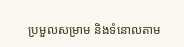ប្រមួលសម្រាម និងទំនោលតាម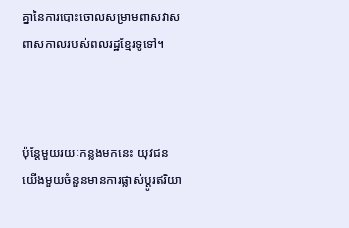គ្នានៃការបោះចោលសម្រាមពាសវាសពាសកាលរបស់ពលរដ្ឋខ្មែរទូទៅ។



ប៉ុន្តែមួយរយៈកន្លងមកនេះ យុវជនយើងមួយចំនួនមានការផ្លាស់ប្តូរឥរិយា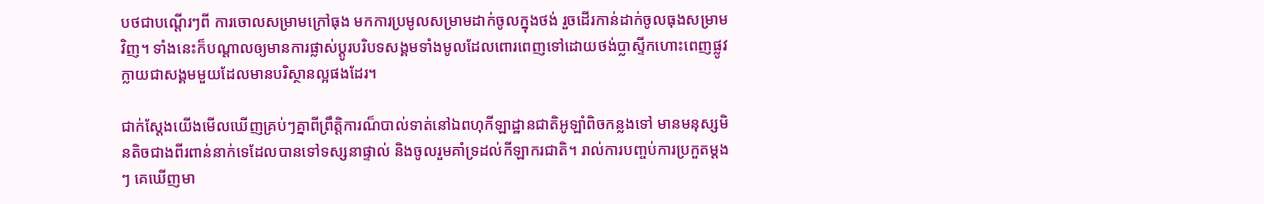បថជាបណ្តើរៗពី ការចោលសម្រាមក្រៅធុង មកការប្រមូលសម្រាមដាក់ចូលក្នុងថង់ រួចដើរកាន់ដាក់ចូលធុងសម្រាមវិញ។ ទាំងនេះក៏បណ្តាលឲ្យមានការផ្លាស់ប្តូរបរិបទសង្គមទាំងមូលដែលពោរពេញទៅដោយថង់ប្លាស្ទីកហោះពេញផ្លូវ ក្លាយជាសង្គមមួយដែលមានបរិស្ថានល្អផងដែរ។

ជាក់ស្តែងយើងមើលឃើញគ្រប់ៗគ្នាពីព្រឹត្តិការណ៏បាល់ទាត់នៅឯពហុកីឡាដ្ឋានជាតិអូឡាំពិចកន្លងទៅ មានមនុស្សមិនតិចជាងពីរពាន់នាក់ទេដែលបានទៅទស្សនាផ្ទាល់ និងចូលរួមគាំទ្រដល់កីឡាករជាតិ។ រាល់ការបញ្ចប់ការប្រកួតម្តងៗ គេឃើញមា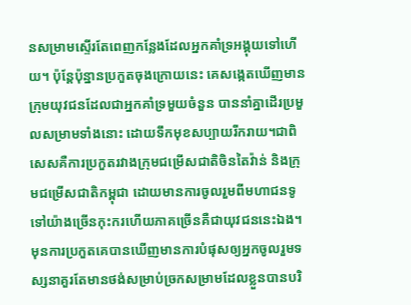នសម្រាមស្ទើរតែពេញកន្លែងដែលអ្នកគាំទ្រអង្គុយទៅហើយ។ ប៉ុន្តែប៉ុន្នានប្រកួតចុងក្រោយនេះ គេសង្កេតឃើញមានក្រុមយុវជនដែលជាអ្នកគាំទ្រមួយចំនួន បាននាំគ្នាដើរប្រមួលសម្រាមទាំងនោះ ដោយទឹកមុខសប្បាយរីករាយ។ជាពិសេសគឺការប្រកួតរវាងក្រុមជម្រើសជាតិចិនតៃវ៉ាន់ និងក្រុមជម្រើសជាតិកម្ពុជា ដោយមានការចូលរួមពីមហាជនទូទៅយ៉ាងច្រើនកុះករហើយភាគច្រើនគឺជាយុវជននេះឯង។ មុនការប្រកួតគេបានឃើញមានការបំផុសឲ្យអ្នកចូលរួមទស្សនាគួរតែមានថង់សម្រាប់ច្រកសម្រាមដែលខ្លួនបានបរិ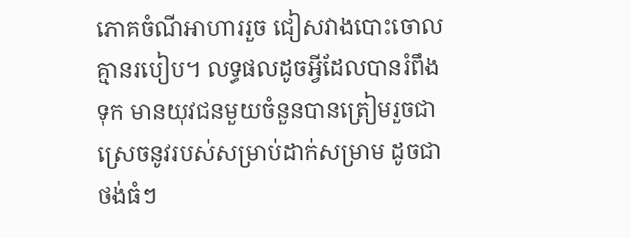ភោគចំណីអាហាររួច ជៀសវាងបោះចោលគ្មានរបៀប។ លទ្ធផលដូចអ្វីដែលបានរំពឹងទុក មានយុវជនមួយចំនួនបានត្រៀមរួចជាស្រេចនូវរបស់សម្រាប់ដាក់សម្រាម ដូចជាថង់ធំៗ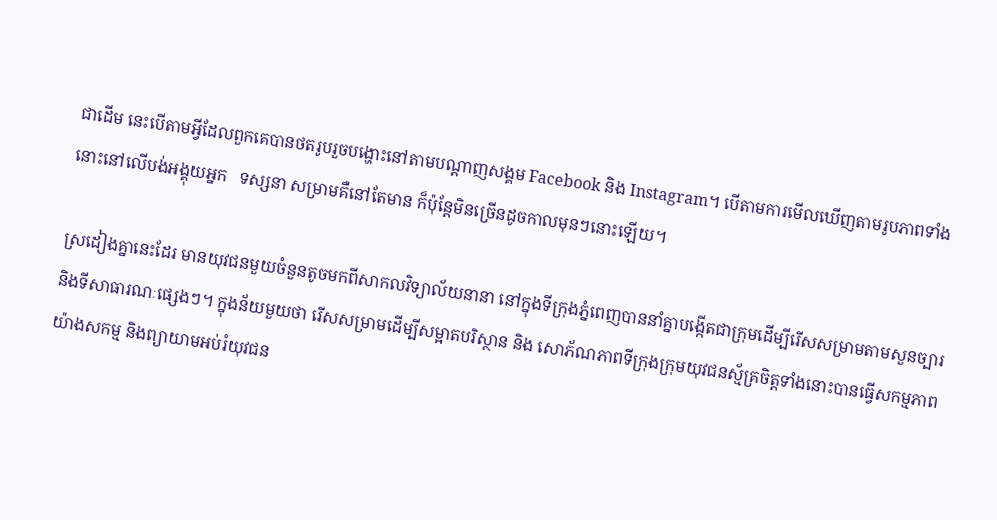ជាដើម នេះបើតាមអ្វីដែលពួកគេបានថតរូបរួចបង្ហោះនៅតាមបណ្តាញសង្គម Facebook និង Instagram។ បើតាមការមើលឃើញតាមរូបភាពទាំងនោះនៅលើបង់អង្គុយអ្នក   ទស្សនា សម្រាមគឺនៅតែមាន ក៏ប៉ុន្តែមិនច្រើនដូចកាលមុនៗនោះឡើយ។

ស្រដៀងគ្នានេះដែរ មានយុវជនមួយចំនួនតូចមកពីសាកលវិទ្យាល័យនានា នៅក្នុងទីក្រុងភ្នំពេញបាននាំគ្នាបង្កើតជាក្រុមដើម្បីរើសសម្រាមតាមសួនច្បារ និងទីសាធារណៈផ្សេងៗ។ ក្នុងន័យមួយថា រើសសម្រាមដើម្បីសម្អាតបរិស្ថាន និង សោភ័ណភាពទីក្រុងក្រុមយុវជនស្ម័គ្រចិត្តទាំងនោះបានធ្វើសកម្មភាពយ៉ាងសកម្ម និងព្យាយាមអប់រំយុវជន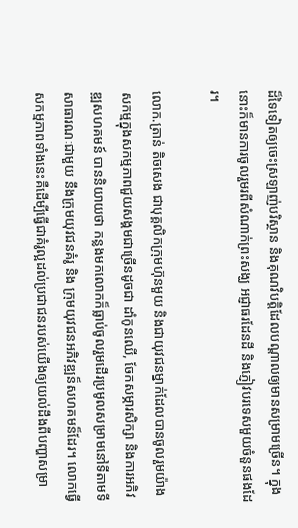ដ៏ទៃទៀតឲ្យចេះស្រឡាញ់បរិស្ថាន និងគុណវិបត្តិដែលបណ្តាលឲ្យមានសម្រាមច្រើន។ ក្នុងនោះក៏មានការចូលរួមរពីសំណាក់ព្រះសង្ឃ អជ្ញាធរដែនដី និងភ្ញៀវបរទេសមួយចំនួនផងដែរ។

លោក.ត្រាន់ តិចសេង ជាបុគ្គលិកក្រុមហ៊ុនមួយ និងជាយុវជនម្នាក់ដែលបានចូលរួមយ៉ាងសកម្មក្នុងសកម្មភាពជួយសង្គមជាច្រើនដូចជា ដាំកូនឈើ, ចែកសម្ភារសិក្សា និងការអភិវឌ្ឍសហគមន៍ បាននិយាយថា កន្លងមកលោកក៏ធ្លាប់ចូលរួមដើរប្រមូលសម្រាមនៅទីតាមទីសាធារណៈជាមួយ នឹងក្រុមយុវជនគំរូ និង ក្រុមយុវជនអភិវឌ្ឍន៏សហគមន៏ដែរ។ លោកធ្វើសកម្មភាពទាំងនេះគឺដើម្បីធ្វើជាគំរូល្អដល់ប្រជាជនរបស់យើងឲ្យយល់ដឹងពីបញ្ហាសម្រា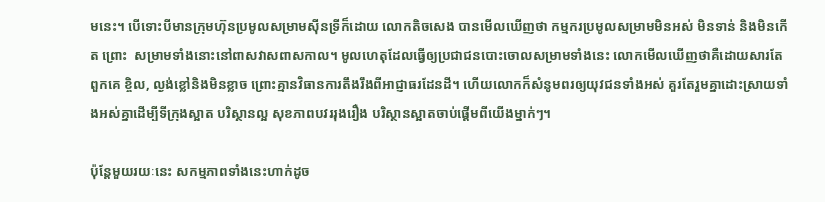មនេះ។ បើទោះបីមានក្រុមហ៊ុនប្រមូលសម្រាមស៊ីនទ្រីក៏ដោយ លោកតិចសេង បានមើលឃើញថា កម្មករប្រមូលសម្រាមមិនអស់ មិនទាន់ និងមិនកើត ព្រោះ  សម្រាមទាំងនោះនៅពាសវាសពាសកាល។ មូលហេតុដែលធ្វើឲ្យប្រជាជនបោះចោលសម្រាមទាំងនេះ លោកមើលឃើញថាគឺដោយសារតែ ពួកគេ ខ្ចិល, ល្ងង់ខ្លៅនិងមិនខ្លាច ព្រោះគ្មានវិធានការតឹងរឹងពីអាជ្ញាធរដែនដី។ ហើយលោកក៏សំនូមពរឲ្យយុវជនទាំងអស់ គួរតែរួមគ្នាដោះស្រាយទាំងអស់គ្នាដើម្បីទីក្រុងស្អាត បរិស្ថានល្អ សុខភាពបវររុងរឿង បរិស្ថានស្អាតចាប់ផ្តើមពីយើងម្នាក់ៗ។

ប៉ុន្តែមួយរយៈនេះ សកម្មភាពទាំងនេះហាក់ដូច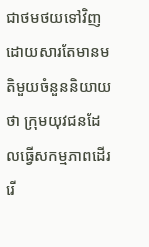ជាថមថយទៅវិញ ដោយសារតែមានមតិមួយចំនួននិយាយថា ក្រុមយុវជនដែលធ្វើសកម្មភាពដើររើ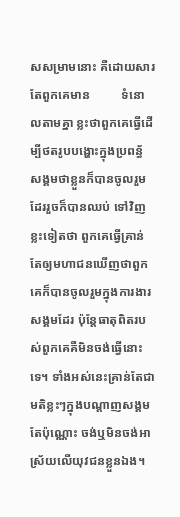សសម្រាមនោះ គឺដោយសារតែពួកគេមាន          ទំនោលតាមគ្នា ខ្លះថាពួកគេធ្វើដើម្បីថតរូបបង្ហោះក្នុងប្រពន្ធ័សង្គមថាខ្លួនក៏បានចូលរួមដែររួចក៏បានឈប់ ទៅវិញ ខ្លះទៀតថា ពួកគេធ្វើគ្រាន់តែឲ្យមហាជនឃើញថាពួកគេក៏បានចូលរួមក្នុងការងារសង្គមដែរ ប៉ុន្តែធាតុពិតរបស់ពួកគេគឺមិនចង់ធ្វើនោះទេ។ ទាំងអស់នេះគ្រាន់តែជាមតិខ្លះៗក្នុងបណ្តាញសង្គមតែប៉ុណ្ណោះ ចង់ឬមិនចង់អាស្រ័យលើយុវជនខ្លួនឯង។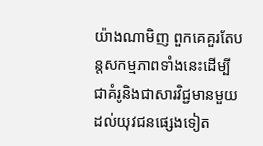យ៉ាងណាមិញ ពួកគេគួរតែបន្តសកម្មភាពទាំងនេះដើម្បីជាគំរូនិងជាសារវិជ្ជមានមួយដល់យុវជនផ្សេងទៀត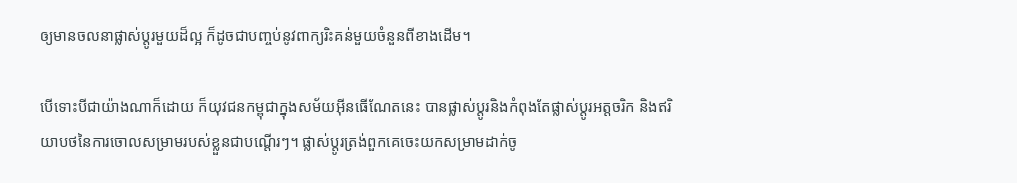ឲ្យមានចលនាផ្លាស់ប្តូរមួយដ៏ល្អ ក៏ដូចជាបញ្ចប់នូវពាក្យរិះគន់មួយចំនួនពីខាងដើម។

បើទោះបីជាយ៉ាងណាក៏ដោយ ក៏យុវជនកម្ពុជាក្នុងសម័យអ៊ីនធើណែតនេះ បានផ្លាស់ប្តូរនិងកំពុងតែផ្លាស់ប្តូរអត្តចរិក និងឥរិយាបថនៃការចោលសម្រាមរបស់ខ្លួនជាបណ្តើរៗ។ ផ្លាស់ប្តូរត្រង់ពួកគេចេះយកសម្រាមដាក់ចូ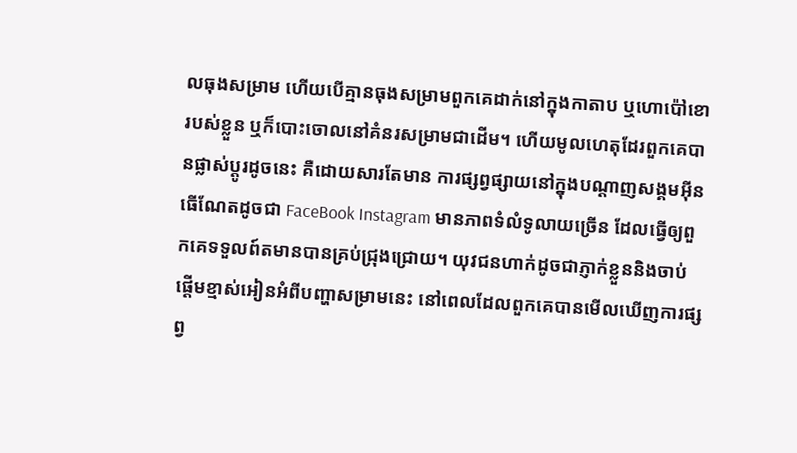លធុងសម្រាម ហើយបើគ្មានធុងសម្រាមពួកគេដាក់នៅក្នុងកាតាប ឬហោប៉ៅខោរបស់ខ្លួន ឬក៏បោះចោលនៅគំនរសម្រាមជាដើម។ ហើយមូលហេតុដែរពួកគេបានផ្លាស់ប្តូរដូចនេះ គឺដោយសារតែមាន ការផ្សព្វផ្សាយនៅក្នុងបណ្តាញសង្គមអ៊ីនធើណែតដូចជា FaceBook Instagram មានភាពទំលំទូលាយច្រើន ដែលធ្វើឲ្យពួកគេទទួលព៍តមានបានគ្រប់ជ្រុងជ្រោយ។ យុវជនហាក់ដូចជាភ្ញាក់ខ្លួននិងចាប់ផ្តើមខ្មាស់អៀនអំពីបញ្ហាសម្រាមនេះ នៅពេលដែលពួកគេបានមើលឃើញការផ្សព្វ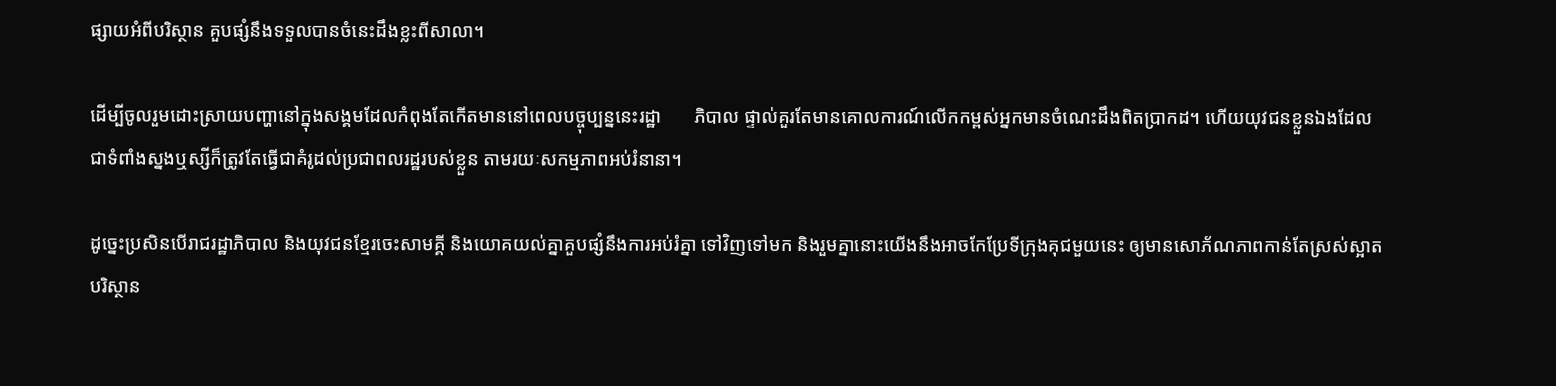ផ្សាយអំពីបរិស្ថាន គួបផ្សំនឹងទទួលបានចំនេះដឹងខ្លះពីសាលា។

ដើម្បីចូលរួមដោះស្រាយបញ្ហានៅក្នុងសង្គមដែលកំពុងតែកើតមាននៅពេលបច្ចុប្បន្ននេះរដ្ឋា       ភិបាល ផ្ទាល់គួរតែមានគោលការណ៍លើកកម្ពស់អ្នកមានចំណេះដឹងពិតប្រាកដ។ ហើយយុវជនខ្លួនឯងដែលជាទំពាំងស្នងឬស្សីក៏ត្រូវតែធ្វើជាគំរូដល់ប្រជាពលរដ្ឋរបស់ខ្លួន តាមរយៈសកម្មភាពអប់រំនានា។

ដូច្នេះប្រសិនបើរាជរដ្ឋាភិបាល និងយុវជនខ្មែរចេះសាមគ្គី និងយោគយល់គ្នាគួបផ្សំនឹងការអប់រំគ្នា ទៅវិញទៅមក និងរួមគ្នានោះយើងនឹងអាចកែប្រែទីក្រុងគុជមួយនេះ ឲ្យមានសោភ័ណភាពកាន់តែស្រស់ស្អាត បរិស្ថាន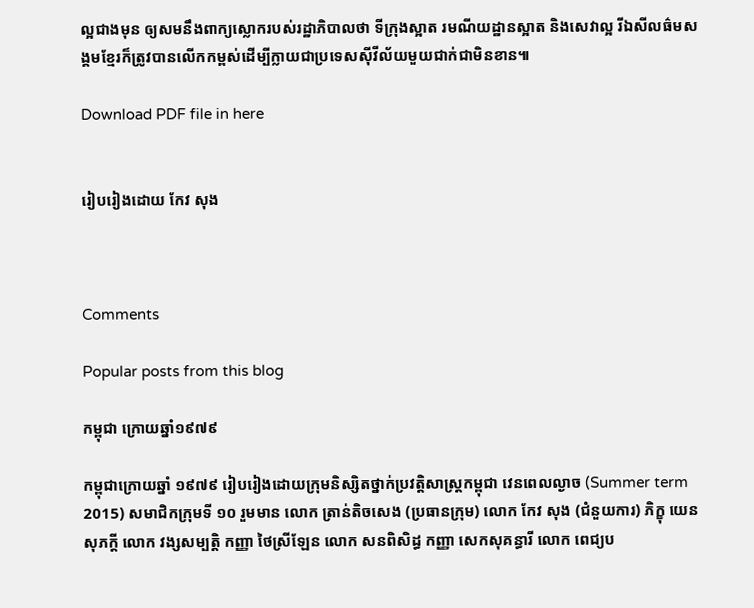ល្អជាងមុន ឲ្យសមនឹងពាក្យស្លោករបស់រដ្ឋាភិបាលថា ទីក្រុងស្អាត រមណីយដ្ឋានស្អាត និងសេវាល្អ រីឯសីលធ៌មសង្គមខ្មែរក៏ត្រូវបានលើកកម្ពស់ដើម្បីក្លាយជាប្រទេសស៊ីវីល័យមួយជាក់ជាមិនខាន៕

Download PDF file in here


រៀបរៀងដោយ កែវ សុង



Comments

Popular posts from this blog

កម្ពុជា ក្រោយឆ្នាំ១៩៧៩

កម្ពុជាក្រោយឆ្នាំ ១៩៧៩ រៀបរៀងដោយក្រុមនិស្សិតថ្នាក់ប្រវត្តិសាស្រ្តកម្ពុជា វេនពេលល្ងាច (Summer term 2015) សមាជិកក្រុមទី ១០ រួមមាន លោក ត្រាន់តិចសេង (ប្រធានក្រុម) លោក កែវ សុង (ជំនួយការ) ភិក្ខុ យេនសុភក្តី លោក វង្សសម្បត្តិ កញ្ញា ថៃស្រីឡែន លោក សនពិសិដ្ធ កញ្ញា សេកសុគន្ធារី លោក ពេជ្យប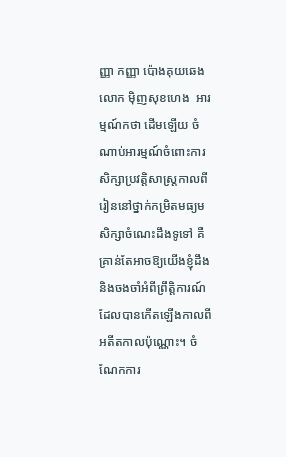ញ្ញា កញ្ញា ប៉ោងគុយឆេង លោក ម៉ិញសុខហេង  អារម្មណ៍កថា ដើមឡើយ ចំណាប់អារម្មណ៍ចំពោះការសិក្សាប្រវត្តិសាស្រ្តកាលពីរៀននៅថ្នាក់កម្រិតមធ្យមសិក្សាចំណេះដឹងទូទៅ គឺគ្រាន់តែអាចឱ្យយើងខ្ញុំដឹង និងចងចាំអំពីព្រឹត្តិការណ៍ដែលបានកើតឡើងកាលពីអតីតកាលប៉ុណ្ណោះ។ ចំណែកការ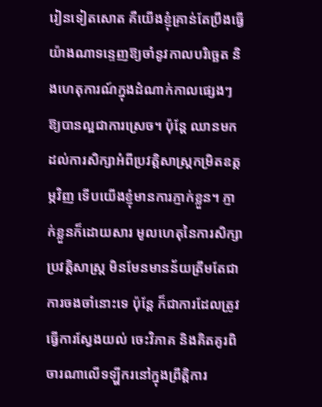រៀនទៀតសោត គឺយើងខ្ញុំគ្រាន់តែប្រឹងធ្វើយ៉ាងណាទន្ទេញឱ្យចាំនូវកាលបរិច្ឆេត និងហេតុការណ៍ក្នុងដំណាក់កាលផ្សេងៗឱ្យបានល្អជាការស្រេច។ ប៉ុន្តែ ឈានមកដល់ការសិក្សាអំពីប្រវត្តិសាស្រ្តកម្រិតឧត្តម្ភវិញ ទើបយើងខ្ញុំមានការភ្ញាក់ខ្លួន។ ភ្ញាក់ខ្លួនក៏ដោយសារ មូលហេតុនៃការសិក្សាប្រវត្តិសាស្រ្ត មិនមែនមានន័យត្រឹមតែជាការចងចាំនោះទេ ប៉ុន្តែ ក៏ជាការដែលត្រូវធ្វើការស្វែងយល់ ចេះវិភាគ និងគិតគូរពិចារណាលើទឡ្ហីករនៅក្នុងព្រឹត្តិការ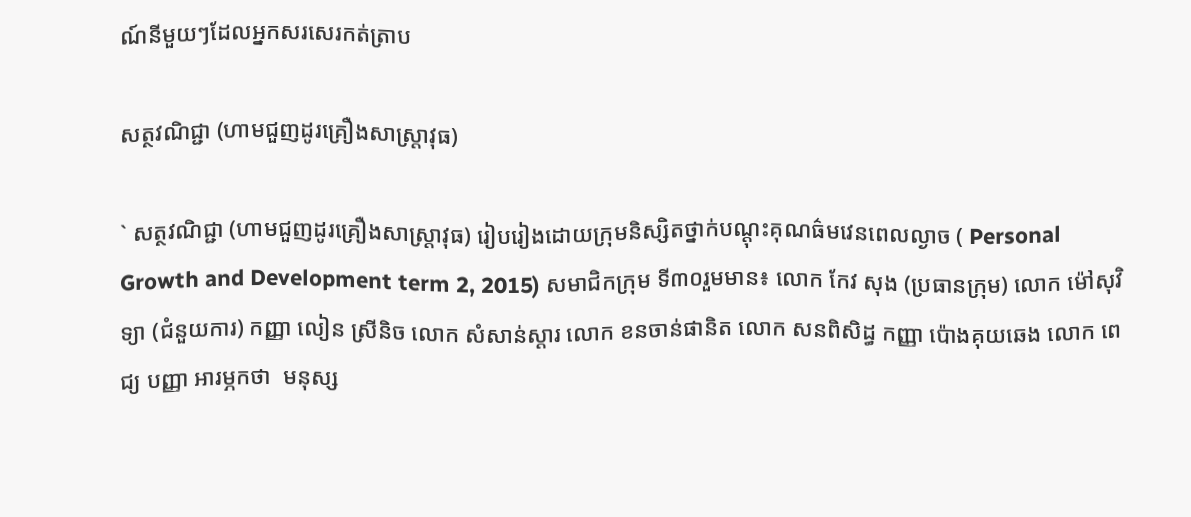ណ៍នីមួយៗដែលអ្នកសរសេរកត់ត្រាប

សត្ថវណិជ្ជា (ហាមជួញដូរគ្រឿងសាស្រ្តាវុធ)

` សត្ថវណិជ្ជា (ហាមជួញដូរគ្រឿងសាស្រ្តាវុធ) រៀបរៀងដោយក្រុមនិស្សិតថ្នាក់បណ្តុះគុណធ៌មវេនពេលល្ងាច ( Personal Growth and Development term 2, 2015) សមាជិកក្រុម ទី៣០រួមមាន៖ លោក កែវ សុង (ប្រធានក្រុម) លោក ម៉ៅសុវិទ្យា (ជំនួយការ) កញ្ញា លៀន ស្រីនិច លោក សំសាន់ស្តារ លោក ខនចាន់ផានិត លោក សនពិសិដ្ធ កញ្ញា ប៉ោងគុយឆេង លោក ពេជ្យ បញ្ញា អារម្ភកថា  មនុស្ស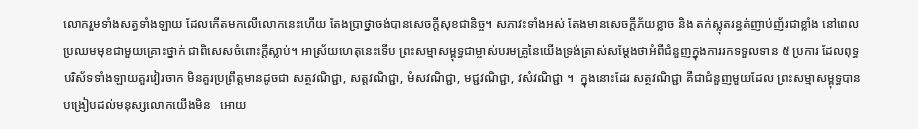លោករួមទាំងសត្វទាំងឡាយ ដែលកើតមកលើលោកនេះហើយ តែងប្រាថ្នាចង់បានសេចក្តីសុខជានិច្ច។ សភាវះទាំងអស់ តែងមានសេចក្តីភ័យខ្លាច និង តក់ស្លុតរន្ធត់ញាប់ញ័រជាខ្លាំង នៅពេលប្រឈមមុខជាមួយគ្រោះថ្នាក់ ជាពិសេសចំពោះក្តីស្លាប់។ អាស្រ័យហេតុនេះទើប ព្រះសម្មាសម្ពុទ្ធជាម្ចាស់បរមគ្រូនៃយើងទ្រង់ត្រាស់សម្តែងថាអំពីជំនួញក្នុងការរកទទួលទាន ៥ ប្រការ ដែលពុទ្ធបរិស័ទទាំងឡាយគួរវៀរចាក មិនគួរប្រព្រឹត្តមានដូចជា សត្ថវណិជ្ជា, សត្តវណិជ្ជា, មំសវណិជ្ជា, មជ្ជវណិជ្ជា, វសំវណិជ្ជា ។  ក្នុងនោះដែរ សត្ថវណិជ្ជា គឺជាជំនួញមួយដែល ព្រះសម្មាសម្ពុទ្ធបានបង្រៀបដល់មនុស្សលោកយើងមិន   អោយ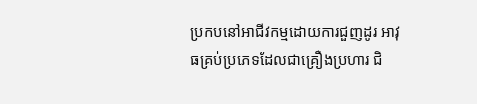ប្រកបនៅអាជីវកម្មដោយការជួញដូរ អាវុធគ្រប់ប្រភេទដែលជាគ្រឿងប្រហារ ជិ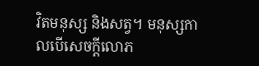វិតមនុស្ស និងសត្វ។ មនុស្សកាលបើសេចក្តីលោភ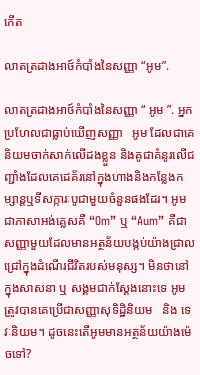កើត

លាតត្រដាងអាថ៍កំបាំងនៃសញ្ញា “អូម”.

លាតត្រដាងអាថ៍កំបាំងនៃសញ្ញា “ អូម ”. អ្នកប្រហែលជាធ្លាប់ឃើញសញ្ញា   អូម ដែលជាគេនិយមចាក់សាក់លើដងខ្លួន និងគូជាគំនូរលើជញ្ជាំងដែលគេដេគ័រនៅក្នុងហាងនិងកន្លែងកម្សាន្តឬទីសក្ការៈបូជាមួយចំនួនផងដែរ។ អូម ជាភាសាអង់គ្លេសគឺ “Om” ឬ “Aum” គឺជាសញ្ញាមួយដែលមានអត្ថន័យបង្កប់យ៉ាងជ្រាលជ្រៅក្នុងដំណើរជីវិតរបស់មនុស្ស។ មិនថានៅក្នុងសាសនា ឬ សង្គមជាក់ស្តែងនោះទេ អូម ត្រូវបានគេប្រើជាសញ្ញាសុទិដ្ឋិនិយម   និង ទេវៈនិយម។ ដូចនេះតើអូមមានអត្ថន័យយ៉ាងម៉េចទៅ?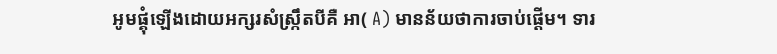អូមផ្គុំឡើងដោយអក្សរសំស្រ្កឹតបីគឺ អា( A) មានន័យថាការចាប់ផ្តើម។ ទារ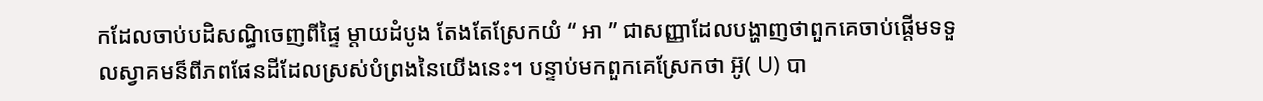កដែលចាប់បដិសណ្ធិចេញពីផ្ទៃ ម្តាយដំបូង តែងតែស្រែកយំ “ អា ” ជាសញ្ញាដែលបង្ហាញថាពួកគេចាប់ផ្តើមទទួលស្វាគមន៏ពីភពផែនដីដែលស្រស់បំព្រងនៃយើងនេះ។ បន្ទាប់មកពួកគេស្រែកថា អ៊ូ( U) បា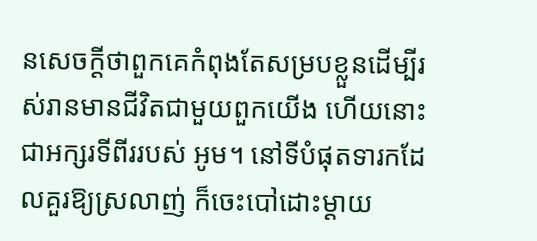នសេចក្តីថាពួកគេកំពុងតែសម្របខ្លួនដើម្បីរស់រានមានជីវិតជាមួយពួកយើង ហើយនោះជាអក្សរទីពីររបស់ អូម។ នៅទីបំផុតទារកដែលគួរឱ្យស្រលាញ់ ក៏ចេះបៅដោះម្តាយ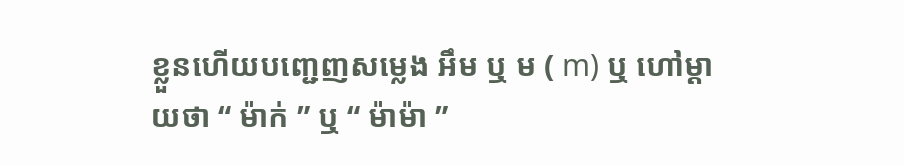ខ្លួនហើយបញ្ជេញសម្លេង អឹម ឬ ម ( m) ឬ ហៅម្តាយថា “ ម៉ាក់ ” ឬ “ ម៉ាម៉ា ”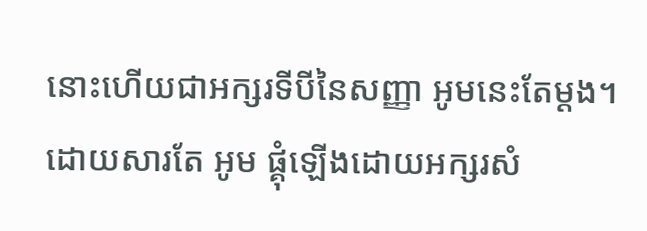នោះហើយជាអក្សរទីបីនៃសញ្ញា អូមនេះតែម្តង។ ដោយសារតែ អូម ផ្គុំឡើងដោយអក្សរសំ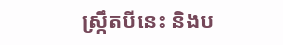ស្រ្កឹតបីនេះ និងប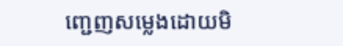ញ្ជេញសម្លេងដោយមិ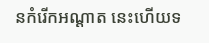នកំរើកអណ្តាត នេះហើយទ